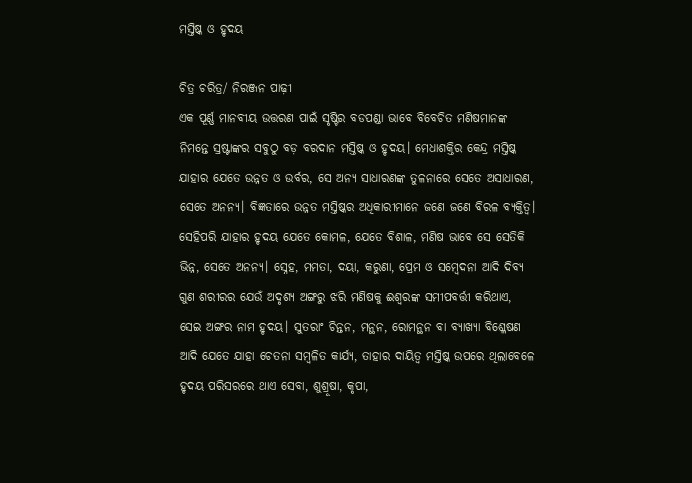ମସ୍ତିଷ୍କ ଓ ହୃଦୟ

ଚିତ୍ର ଚରିତ୍ର/ ନିରଞ୍ଜନ ପାଢ଼ୀ
ଏକ ପୂର୍ଣ୍ଣ ମାନବୀୟ ଉତ୍ତରଣ ପାଇଁ ସୃଷ୍ଟିର ବଡପଣ୍ଡା ଭାବେ ବିବେଚିତ ମଣିଷମାନଙ୍କ ନିମନ୍ତେ ସ୍ରଷ୍ଟାଙ୍କର ସବୁଠୁ ବଡ଼ ବରଦାନ ମସ୍ତିଷ୍କ ଓ ହୃଦୟ। ମେଧାଶକ୍ତିର କେନ୍ଦ୍ର ମସ୍ତିଷ୍କ ଯାହାର ଯେତେ ଉନ୍ନତ ଓ ଉର୍ବର, ସେ ଅନ୍ୟ ସାଧାରଣଙ୍କ ତୁଳନାରେ ସେତେ ଅସାଧାରଣ, ସେତେ ଅନନ୍ୟ। ବିଜ୍ଞତାରେ ଉନ୍ନତ ମସ୍ତିଷ୍କର ଅଧିକାରୀମାନେ ଜଣେ ଜଣେ ବିରଳ ବ୍ୟକ୍ତିତ୍ୱ। ସେହିପରି ଯାହାର ହୃଦୟ ଯେତେ କୋମଳ, ଯେତେ ବିଶାଳ, ମଣିଷ ଭାବେ ସେ ସେତିକି ଭିନ୍ନ, ସେତେ ଅନନ୍ୟ। ସ୍ନେହ, ମମତା, ଦୟା, କରୁଣା, ପ୍ରେମ ଓ ସମ୍ବେଦନା ଆଦି ଦିବ୍ୟ ଗୁଣ ଶରୀରର ଯେଉଁ ଅଦୃଶ୍ୟ ଅଙ୍ଗରୁ ଝରି ମଣିଷକୁ ଈଶ୍ୱରଙ୍କ ସମୀପବର୍ତ୍ତୀ କରିଥାଏ, ସେଇ ଅଙ୍ଗର ନାମ ହୃଦୟ। ସୁତରାଂ ଚିନ୍ତନ, ମନ୍ଥନ, ରୋମନ୍ଥନ ବା ବ୍ୟାଖ୍ୟା ବିଶ୍ଳେଷଣ ଆଦି ଯେତେ ଯାହା ଚେତନା ସମ୍ବଳିତ କାର୍ଯ୍ୟ, ତାହାର ଦାୟିତ୍ୱ ମସ୍ତିଷ୍କ ଉପରେ ଥିଲାବେଳେ ହୃଦୟ ପରିସରରେ ଥାଏ ସେବା, ଶୁଶ୍ରୂଷା, କୃପା,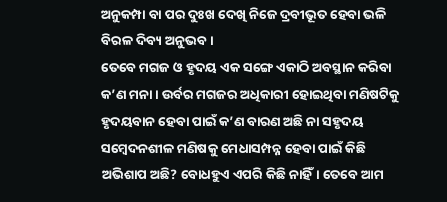ଅନୁକମ୍ପା ବା ପର ଦୁଃଖ ଦେଖି ନିଜେ ଦ୍ରବୀଭୂତ ହେବା ଭଳି ବିରଳ ଦିବ୍ୟ ଅନୁଭବ।
ତେବେ ମଗଜ ଓ ହୃଦୟ ଏକ ସଙ୍ଗେ ଏକାଠି ଅବସ୍ଥାନ କରିବା କ’ଣ ମନା। ଉର୍ବର ମଗଜର ଅଧିକାରୀ ହୋଇଥିବା ମଣିଷଟିକୁ ହୃଦୟବାନ ହେବା ପାଇଁ କ’ଣ ବାରଣ ଅଛି ନା ସହୃଦୟ ସମ୍ବେଦନଶୀଳ ମଣିଷକୁ ମେଧାସମ୍ପନ୍ନ ହେବା ପାଇଁ କିଛି ଅଭିଶାପ ଅଛି? ବୋଧହୁଏ ଏପରି କିଛି ନାହିଁ। ତେବେ ଆମ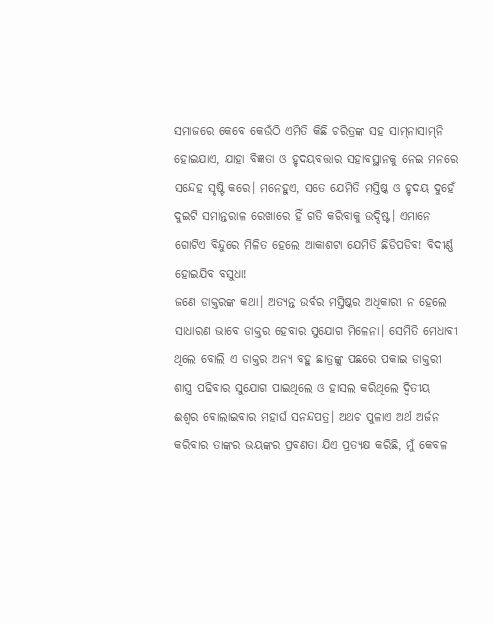ସମାଜରେ କେବେ କେଉଁଠି ଏମିତି କିଛି ଚରିତ୍ରଙ୍କ ସହ ସାମ୍‌ନାସାମ୍‌ନି ହୋଇଯାଏ, ଯାହା ବିଜ୍ଞତା ଓ ହୃଦୟବତ୍ତାର ସହାବସ୍ଥାନକୁ ନେଇ ମନରେ ସନ୍ଦେହ ସୃଷ୍ଟି କରେ। ମନେହୁଏ, ସତେ ଯେମିତି ମସ୍ତିଷ୍କ ଓ ହୃଦୟ ଦୁହେଁ ଦୁଇଟି ସମାନ୍ତରାଳ ରେଖାରେ ହିଁ ଗତି କରିବାକୁ ଉଦ୍ଦିଷ୍ଟ। ଏମାନେ ଗୋଟିଏ ବିନ୍ଦୁରେ ମିଳିତ ହେଲେ ଆକାଶଟା ଯେମିତି ଛିଡିପଡିବ! ବିଦୀର୍ଣ୍ଣ ହୋଇଯିବ ବସୁଧା!
ଜଣେ ଡାକ୍ତରଙ୍କ କଥା। ଅତ୍ୟନ୍ତ ଉର୍ବର ମସ୍ତିଷ୍କର ଅଧିକାରୀ ନ ହେଲେ ସାଧାରଣ ଭାବେ ଡାକ୍ତର ହେବାର ସୁଯୋଗ ମିଳେନା। ସେମିତି ମେଧାବୀ ଥିଲେ ବୋଲି ଏ ଡାକ୍ତର ଅନ୍ୟ ବହୁ ଛାତ୍ରଙ୍କୁ ପଛରେ ପକାଇ ଡାକ୍ତରୀ ଶାସ୍ତ୍ର ପଢିବାର ସୁଯୋଗ ପାଇଥିଲେ ଓ ହାସଲ କରିଥିଲେ ଦ୍ୱିତୀୟ ଈଶ୍ୱର ବୋଲାଇବାର ମହାର୍ଘ ସନନ୍ଦପତ୍ର। ଅଥଚ ପୁଳାଏ ଅର୍ଥ ଅର୍ଜନ କରିବାର ତାଙ୍କର ଭୟଙ୍କର ପ୍ରବଣତା ଯିଏ ପ୍ରତ୍ୟକ୍ଷ କରିଛି, ମୁଁ କେବଳ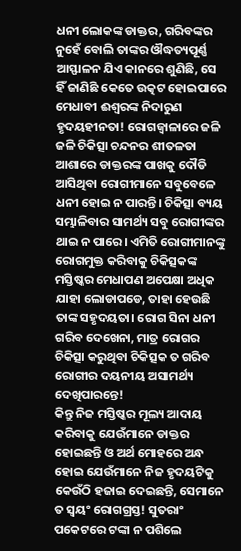ଧନୀ ଲୋକଙ୍କ ଡାକ୍ତର, ଗରିବଙ୍କର ନୁହେଁ ବୋଲି ତାଙ୍କର ଔଦ୍ଧତ୍ୟପୂର୍ଣ୍ଣ ଆସ୍ଫାଳନ ଯିଏ କାନରେ ଶୁଣିଛି, ସେ ହିଁ ଜାଣିଛି କେତେ ଉତ୍କଟ ହୋଇପାରେ ମେଧାବୀ ଈଶ୍ୱରଙ୍କ ନିଦାରୁଣ ହୃଦୟହୀନତା! ରୋଗଜ୍ୱାଳାରେ ଜଳି ଜଳି ଚିକିତ୍ସା ଚନ୍ଦନର ଶୀତଳତା ଆଶାରେ ଡାକ୍ତରଙ୍କ ପାଖକୁ ଦୌଡି ଆସିଥିବା ରୋଗୀମାନେ ସବୁବେଳେ ଧନୀ ହୋଇ ନ ପାରନ୍ତି। ଚିକିତ୍ସା ବ୍ୟୟ ସମ୍ଭାଳିବାର ସାମର୍ଥ୍ୟ ସବୁ ରୋଗୀଙ୍କର ଥାଇ ନ ପାରେ। ଏମିତି ରୋଗୀମାନଙ୍କୁ ରୋଗମୁକ୍ତ କରିବାକୁ ଚିକିତ୍ସକଙ୍କ ମସ୍ତିଷ୍କର ମେଧାପଣ ଅପେକ୍ଷା ଅଧିକ ଯାହା ଲୋଡାପଡେ, ତାହା ହେଉଛି ତାଙ୍କ ସହୃଦୟତା। ରୋଗ ସିନା ଧନୀ ଗରିବ ଦେଖେନା, ମାତ୍ର ରୋଗର ଚିକିତ୍ସା କରୁଥିବା ଚିକିତ୍ସକ ତ ଗରିବ ରୋଗୀର ଦୟନୀୟ ଅସାମର୍ଥ୍ୟ ଦେଖିପାରନ୍ତେ!
କିନ୍ତୁ ନିଜ ମସ୍ତିଷ୍କର ମୂଲ୍ୟ ଆଦାୟ କରିବାକୁ ଯେଉଁମାନେ ଡାକ୍ତର ହୋଇଛନ୍ତି ଓ ଅର୍ଥ ମୋହରେ ଅନ୍ଧ ହୋଇ ଯେଉଁମାନେ ନିଜ ହୃଦୟଟିକୁ କେଉଁଠି ହଜାଇ ଦେଇଛନ୍ତି, ସେମାନେ ତ ସ୍ବୟଂ ରୋଗଗ୍ରସ୍ତ! ସୁତରାଂ ପକେଟରେ ଟଙ୍କା ନ ପଶିଲେ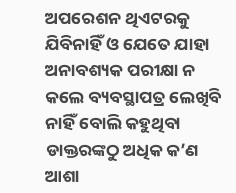ଅପରେଶନ ଥିଏଟରକୁ ଯିବିନାହିଁ ଓ ଯେତେ ଯାହା ଅନାବଶ୍ୟକ ପରୀକ୍ଷା ନ କଲେ ବ୍ୟବସ୍ଥାପତ୍ର ଲେଖିବି ନାହିଁ ବୋଲି କହୁଥିବା ଡାକ୍ତରଙ୍କଠୁ ଅଧିକ କ’ଣ ଆଶା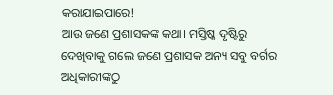କରାଯାଇପାରେ!
ଆଉ ଜଣେ ପ୍ରଶାସକଙ୍କ କଥା। ମସ୍ତିଷ୍କ ଦୃଷ୍ଟିରୁ ଦେଖିବାକୁ ଗଲେ ଜଣେ ପ୍ରଶାସକ ଅନ୍ୟ ସବୁ ବର୍ଗର ଅଧିକାରୀଙ୍କଠୁ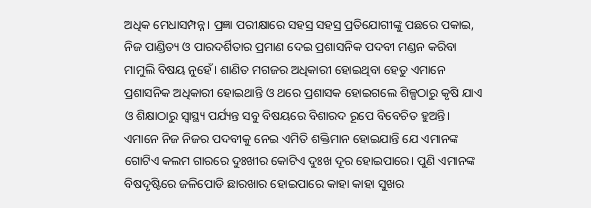ଅଧିକ ମେଧାସମ୍ପନ୍ନ। ପ୍ରଜ୍ଞା ପରୀକ୍ଷାରେ ସହସ୍ର ସହସ୍ର ପ୍ରତିଯୋଗୀଙ୍କୁ ପଛରେ ପକାଇ, ନିଜ ପାଣ୍ଡିତ୍ୟ ଓ ପାରଦର୍ଶିତାର ପ୍ରମାଣ ଦେଇ ପ୍ରଶାସନିକ ପଦବୀ ମଣ୍ଡନ କରିବା ମାମୁଲି ବିଷୟ ନୁହେଁ। ଶାଣିତ ମଗଜର ଅଧିକାରୀ ହୋଇଥିବା ହେତୁ ଏମାନେ ପ୍ରଶାସନିକ ଅଧିକାରୀ ହୋଇଥାନ୍ତି ଓ ଥରେ ପ୍ରଶାସକ ହୋଇଗଲେ ଶିଳ୍ପଠାରୁ କୃଷି ଯାଏ ଓ ଶିକ୍ଷାଠାରୁ ସ୍ବାସ୍ଥ୍ୟ ପର୍ଯ୍ୟନ୍ତ ସବୁ ବିଷୟରେ ବିଶାରଦ ରୂପେ ବିବେଚିତ ହୁଅନ୍ତି। ଏମାନେ ନିଜ ନିଜର ପଦବୀକୁ ନେଇ ଏମିତି ଶକ୍ତିମାନ ହୋଇଯାନ୍ତି ଯେ ଏମାନଙ୍କ ଗୋଟିଏ କଲମ ଗାରରେ ଦୁଃଖୀର କୋଟିଏ ଦୁଃଖ ଦୂର ହୋଇପାରେ। ପୁଣି ଏମାନଙ୍କ ବିଷଦୃଷ୍ଟିରେ ଜଳିପୋଡି ଛାରଖାର ହୋଇପାରେ କାହା କାହା ସୁଖର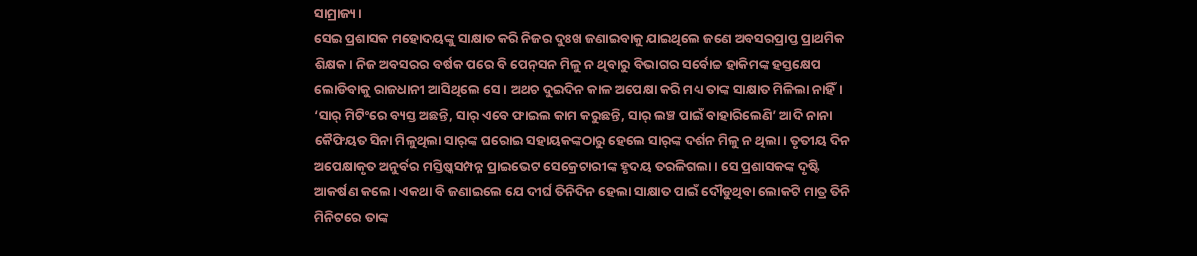ସାମ୍ରାଜ୍ୟ।
ସେଇ ପ୍ରଶାସକ ମହୋଦୟଙ୍କୁ ସାକ୍ଷାତ କରି ନିଜର ଦୁଃଖ ଜଣାଇବାକୁ ଯାଇଥିଲେ ଜଣେ ଅବସରପ୍ରାପ୍ତ ପ୍ରାଥମିକ ଶିକ୍ଷକ। ନିଜ ଅବସରର ବର୍ଷକ ପରେ ବି ପେନ୍‌ସନ ମିଳୁ ନ ଥିବାରୁ ବିଭାଗର ସର୍ବୋଚ୍ଚ ହାକିମଙ୍କ ହସ୍ତକ୍ଷେପ ଲୋଡିବାକୁ ରାଜଧାନୀ ଆସିଥିଲେ ସେ। ଅଥଚ ଦୁଇଦିନ କାଳ ଅପେକ୍ଷା କରି ମଧ୍ୟ ତାଙ୍କ ସାକ୍ଷାତ ମିଳିଲା ନାହିଁ। ‘ସାର୍‌ ମିଟିଂରେ ବ୍ୟସ୍ତ ଅଛନ୍ତି, ସାର୍‌ ଏବେ ଫାଇଲ କାମ କରୁଛନ୍ତି, ସାର୍‌ ଲଞ୍ଚ ପାଇଁ ବାହାରିଲେଣି’ ଆଦି ନାନା କୈଫିୟତ ସିନା ମିଳୁଥିଲା ସାର୍‌ଙ୍କ ଘରୋଇ ସହାୟକଙ୍କଠାରୁ ହେଲେ ସାର୍‌ଙ୍କ ଦର୍ଶନ ମିଳୁ ନ ଥିଲା। ତୃତୀୟ ଦିନ ଅପେକ୍ଷାକୃତ ଅନୁର୍ବର ମସ୍ତିଷ୍କସମ୍ପନ୍ନ ପ୍ରାଇଭେଟ ସେକ୍ରେଟାରୀଙ୍କ ହୃଦୟ ତରଳିଗଲା। ସେ ପ୍ରଶାସକଙ୍କ ଦୃଷ୍ଟି ଆକର୍ଷଣ କଲେ। ଏକଥା ବି ଜଣାଇଲେ ଯେ ଦୀର୍ଘ ତିନିଦିନ ହେଲା ସାକ୍ଷାତ ପାଇଁ ଦୌଡୁଥିବା ଲୋକଟି ମାତ୍ର ତିନି ମିନିଟରେ ତାଙ୍କ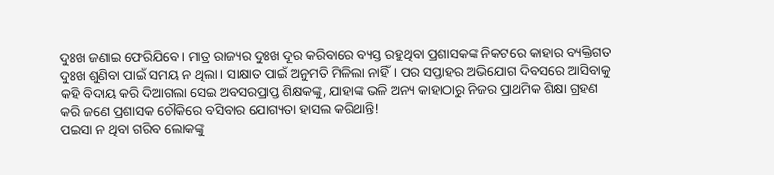ଦୁଃଖ ଜଣାଇ ଫେରିଯିବେ। ମାତ୍ର ରାଜ୍ୟର ଦୁଃଖ ଦୂର କରିବାରେ ବ୍ୟସ୍ତ ରହୁଥିବା ପ୍ରଶାସକଙ୍କ ନିକଟରେ କାହାର ବ୍ୟକ୍ତିଗତ ଦୁଃଖ ଶୁଣିବା ପାଇଁ ସମୟ ନ ଥିଲା। ସାକ୍ଷାତ ପାଇଁ ଅନୁମତି ମିଳିଲା ନାହିଁ। ପର ସପ୍ତାହର ଅଭିଯୋଗ ଦିବସରେ ଆସିବାକୁ କହି ବିଦାୟ କରି ଦିଆଗଲା ସେଇ ଅବସରପ୍ରାପ୍ତ ଶିକ୍ଷକଙ୍କୁ, ଯାହାଙ୍କ ଭଳି ଅନ୍ୟ କାହାଠାରୁ ନିଜର ପ୍ରାଥମିକ ଶିକ୍ଷା ଗ୍ରହଣ କରି ଜଣେ ପ୍ରଶାସକ ଚୌକିରେ ବସିବାର ଯୋଗ୍ୟତା ହାସଲ କରିଥାନ୍ତି!
ପଇସା ନ ଥିବା ଗରିବ ଲୋକଙ୍କୁ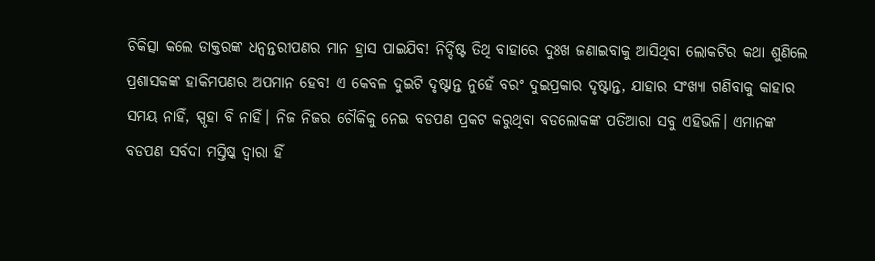ଚିକିତ୍ସା କଲେ ଡାକ୍ତରଙ୍କ ଧନ୍ବନ୍ତରୀପଣର ମାନ ହ୍ରାସ ପାଇଯିବ! ନିର୍ଦ୍ଦିଷ୍ଟ ତିଥି ବାହାରେ ଦୁଃଖ ଜଣାଇବାକୁ ଆସିଥିବା ଲୋକଟିର କଥା ଶୁଣିଲେ ପ୍ରଶାସକଙ୍କ ହାକିମପଣର ଅପମାନ ହେବ! ଏ କେବଳ ଦୁଇଟି ଦୃଷ୍ଟାନ୍ତ ନୁହେଁ ବରଂ ଦୁଇପ୍ରକାର ଦୃଷ୍ଟାନ୍ତ, ଯାହାର ସଂଖ୍ୟା ଗଣିବାକୁ କାହାର ସମୟ ନାହିଁ, ସ୍ପୃହା ବି ନାହିଁ। ନିଜ ନିଜର ଚୌକିକୁ ନେଇ ବଡପଣ ପ୍ରକଟ କରୁଥିବା ବଡଲୋକଙ୍କ ପତିଆରା ସବୁ ଏହିଭଳି। ଏମାନଙ୍କ ବଡପଣ ସର୍ବଦା ମସ୍ତିଷ୍କ ଦ୍ୱାରା ହିଁ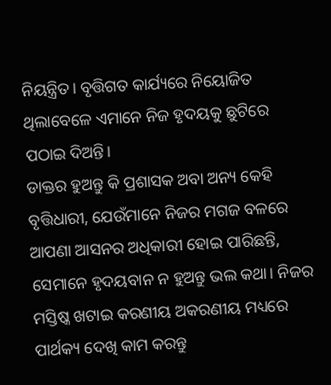ନିୟନ୍ତ୍ରିତ। ବୃତ୍ତିଗତ କାର୍ଯ୍ୟରେ ନିୟୋଜିତ ଥିଲାବେଳେ ଏମାନେ ନିଜ ହୃଦୟକୁ ଛୁଟିରେ ପଠାଇ ଦିଅନ୍ତି।
ଡାକ୍ତର ହୁଅନ୍ତୁ କି ପ୍ରଶାସକ ଅବା ଅନ୍ୟ କେହି ବୃତ୍ତିଧାରୀ, ଯେଉଁମାନେ ନିଜର ମଗଜ ବଳରେ ଆପଣା ଆସନର ଅଧିକାରୀ ହୋଇ ପାରିଛନ୍ତି, ସେମାନେ ହୃଦୟବାନ ନ ହୁଅନ୍ତୁ ଭଲ କଥା। ନିଜର ମସ୍ତିଷ୍କ ଖଟାଇ କରଣୀୟ ଅକରଣୀୟ ମଧ୍ୟରେ ପାର୍ଥକ୍ୟ ଦେଖି କାମ କରନ୍ତୁ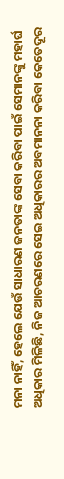ମନା ନାହିଁ, ହେଲେ ଯେଉଁ ସାଧାରଣ ଜନତାଙ୍କ ସେବା କରିବା ପାଇଁ ସେମାନଙ୍କୁ ମହାର୍ଘ ଅଧିକାର ମିଳିଛି, ନିଜ ଆଚରଣରେ ସେଇ ଅଧିକାରର ଅବମାନନା କରିବା କେତେଦୂର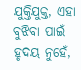ଯୁକ୍ତିଯୁକ୍ତ, ଏହା ବୁଝିବା ପାଇଁ ହୃଦୟ ନୁହେଁ,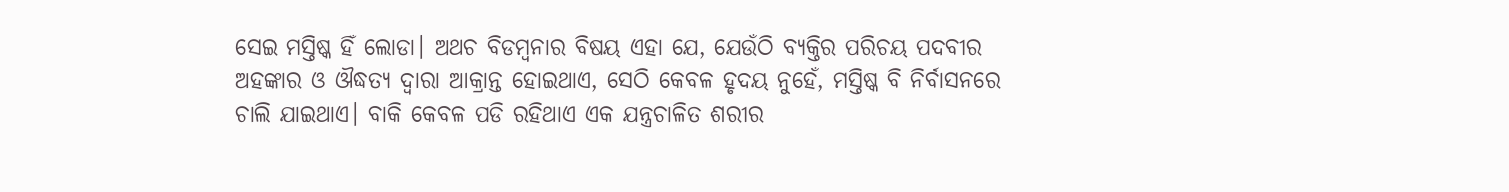ସେଇ ମସ୍ତିଷ୍କ ହିଁ ଲୋଡା। ଅଥଚ ବିଡମ୍ବନାର ବିଷୟ ଏହା ଯେ, ଯେଉଁଠି ବ୍ୟକ୍ତିର ପରିଚୟ ପଦବୀର ଅହଙ୍କାର ଓ ଔଦ୍ଧତ୍ୟ ଦ୍ୱାରା ଆକ୍ରାନ୍ତ ହୋଇଥାଏ, ସେଠି କେବଳ ହୃଦୟ ନୁହେଁ, ମସ୍ତିଷ୍କ ବି ନିର୍ବାସନରେ ଚାଲି ଯାଇଥାଏ। ବାକି କେବଳ ପଡି ରହିଥାଏ ଏକ ଯନ୍ତ୍ରଚାଳିତ ଶରୀର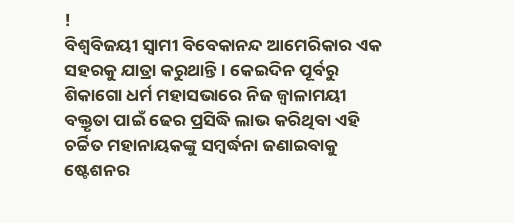!
ବିଶ୍ୱବିଜୟୀ ସ୍ବାମୀ ବିବେକାନନ୍ଦ ଆମେରିକାର ଏକ ସହରକୁ ଯାତ୍ରା କରୁଥାନ୍ତି। କେଇଦିନ ପୂର୍ବରୁ ଶିକାଗୋ ଧର୍ମ ମହାସଭାରେ ନିଜ ଜ୍ୱାଳାମୟୀ ବକ୍ତୃତା ପାଇଁ ଢେର ପ୍ରସିଦ୍ଧି ଲାଭ କରିଥିବା ଏହି ଚର୍ଚ୍ଚିତ ମହାନାୟକଙ୍କୁ ସମ୍ବର୍ଦ୍ଧନା ଜଣାଇବାକୁ ଷ୍ଟେଶନର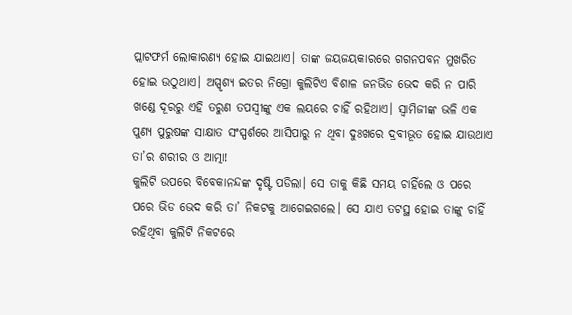ପ୍ଲାଟଫର୍ମ ଲୋକାରଣ୍ୟ ହୋଇ ଯାଇଥାଏ। ତାଙ୍କ ଜୟଜୟକାରରେ ଗଗନପବନ ମୁଖରିତ ହୋଇ ଉଠୁଥାଏ। ଅସ୍ପୃଶ୍ୟ ଇତର ନିଗ୍ରୋ କୁଲିଟିଏ ବିଶାଳ ଜନଭିଡ ଭେଦ କରି ନ ପାରି ଖଣ୍ଡେ ଦୂରରୁ ଏହି ତରୁଣ ତପସ୍ବୀଙ୍କୁ ଏକ ଲୟରେ ଚାହିଁ ରହିଥାଏ। ସ୍ବାମିଜୀଙ୍କ ଭଳି ଏକ ପୁଣ୍ୟ ପୁରୁଷଙ୍କ ସାକ୍ଷାତ ସଂସ୍ପର୍ଶରେ ଆସିପାରୁ ନ ଥିବା ଦୁଃଖରେ ଦ୍ରବୀଭୂତ ହୋଇ ଯାଉଥାଏ ତା’ର ଶରୀର ଓ ଆତ୍ମା!
କୁଲିଟି ଉପରେ ବିବେକାନନ୍ଦଙ୍କ ଦୃଷ୍ଟି ପଡିଲା। ସେ ତାକୁ କିଛି ସମୟ ଚାହିଁଲେ ଓ ପରେ ପରେ ଭିଡ ଭେଦ କରି ତା’ ନିକଟକୁ ଆଗେଇଗଲେ। ସେ ଯାଏ ତଟସ୍ଥ ହୋଇ ତାଙ୍କୁ ଚାହିଁ ରହିଥିବା କୁଲିଟି ନିକଟରେ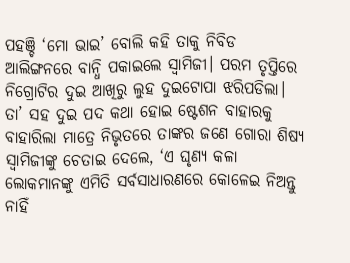ପହଞ୍ଚି ‘ମୋ ଭାଇ’ ବୋଲି କହି ତାକୁ ନିବିଡ ଆଲିଙ୍ଗନରେ ବାନ୍ଧି ପକାଇଲେ ସ୍ବାମିଜୀ। ପରମ ତୃପ୍ତିରେ ନିଗ୍ରୋଟିର ଦୁଇ ଆଖିରୁ ଲୁହ ଦୁଇଟୋପା ଝରିପଡିଲା। ତା’ ସହ ଦୁଇ ପଦ କଥା ହୋଇ ଷ୍ଟେଶନ ବାହାରକୁ ବାହାରିଲା ମାତ୍ରେ ନିଭୃତରେ ତାଙ୍କର ଜଣେ ଗୋରା ଶିଷ୍ୟ ସ୍ବାମିଜୀଙ୍କୁ ଚେତାଇ ଦେଲେ, ‘ଏ ଘୃଣ୍ୟ କଳା ଲୋକମାନଙ୍କୁ ଏମିତି ସର୍ବସାଧାରଣରେ କୋଳେଇ ନିଅନ୍ତୁ ନାହିଁ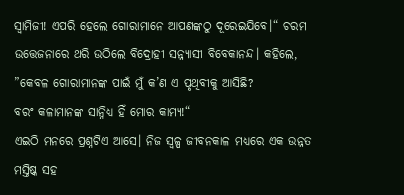ସ୍ବାମିଜୀ! ଏପରି ହେଲେ ଗୋରାମାନେ ଆପଣଙ୍କଠୁ ଦୂରେଇଯିବେ।“ ଚରମ ଉତ୍ତେଜନାରେ ଥରି ଉଠିଲେ ବିଦ୍ରୋହୀ ସନ୍ନ୍ୟାସୀ ବିବେକାନନ୍ଦ। କହିଲେ, ”କେବଳ ଗୋରାମାନଙ୍କ ପାଇଁ ମୁଁ କ’ଣ ଏ ପୃଥିବୀକୁ ଆସିଛି?
ବରଂ କଳାମାନଙ୍କ ସାନ୍ନିଧ୍ୟ ହିଁ ମୋର କାମ୍ୟ!“
ଏଇଠି ମନରେ ପ୍ରଶ୍ନଟିଏ ଆସେ। ନିଜ ସ୍ବଳ୍ପ ଜୀବନକାଳ ମଧ୍ୟରେ ଏକ ଉନ୍ନତ ମସ୍ତିଷ୍କ ସହ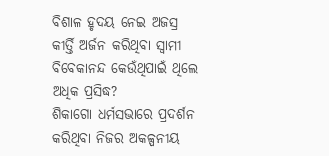ବିଶାଳ ହୃଦୟ ନେଇ ଅଜସ୍ର କୀର୍ତ୍ତି ଅର୍ଜନ କରିଥିବା ସ୍ବାମୀ ବିବେକାନନ୍ଦ କେଉଁଥିପାଇଁ ଥିଲେ ଅଧିକ ପ୍ରସିଦ୍ଧ?
ଶିକାଗୋ ଧର୍ମସଭାରେ ପ୍ରଦର୍ଶନ କରିଥିବା ନିଜର ଅକଳ୍ପନୀୟ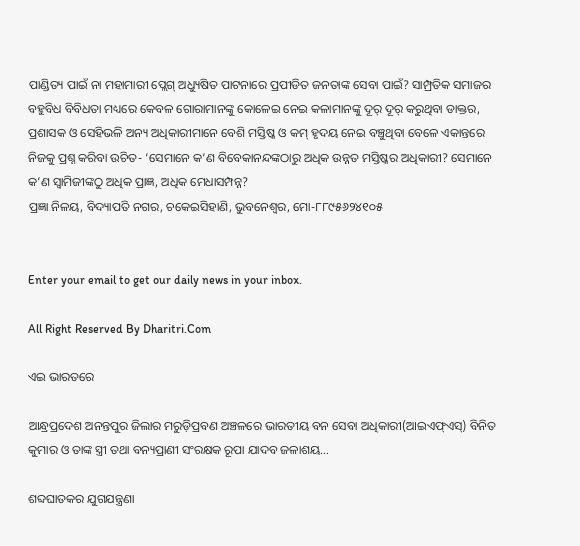ପାଣ୍ଡିତ୍ୟ ପାଇଁ ନା ମହାମାରୀ ପ୍ଲେଗ୍‌ ଅଧ୍ୟୁଷିତ ପାଟନାରେ ପ୍ରପୀଡିତ ଜନତାଙ୍କ ସେବା ପାଇଁ? ସାମ୍ପ୍ରତିକ ସମାଜର ବହୁବିଧ ବିବିଧତା ମଧ୍ୟରେ କେବଳ ଗୋରାମାନଙ୍କୁ କୋଳେଇ ନେଇ କଳାମାନଙ୍କୁ ଦୂର୍‌ ଦୂର୍‌ କରୁଥିବା ଡାକ୍ତର, ପ୍ରଶାସକ ଓ ସେହିଭଳି ଅନ୍ୟ ଅଧିକାରୀମାନେ ବେଶି ମସ୍ତିଷ୍କ ଓ କମ୍‌ ହୃଦୟ ନେଇ ବଞ୍ଚୁଥିବା ବେଳେ ଏକାନ୍ତରେ ନିଜକୁ ପ୍ରଶ୍ନ କରିବା ଉଚିତ- ‘ସେମାନେ କ’ଣ ବିବେକାନନ୍ଦଙ୍କଠାରୁ ଅଧିକ ଉନ୍ନତ ମସ୍ତିଷ୍କର ଅଧିକାରୀ? ସେମାନେ କ’ଣ ସ୍ବାମିଜୀଙ୍କଠୁ ଅଧିକ ପ୍ରାଜ୍ଞ, ଅଧିକ ମେଧାସମ୍ପନ୍ନ?
ପ୍ରଜ୍ଞା ନିଳୟ, ବିଦ୍ୟାପତି ନଗର, ଚକେଇସିହାଣି, ଭୁବନେଶ୍ୱର, ମୋ-୮୮୯୫୬୨୪୧୦୫


Enter your email to get our daily news in your inbox.

All Right Reserved By Dharitri.Com

ଏଇ ଭାରତରେ

ଆନ୍ଧ୍ରପ୍ରଦେଶ ଅନନ୍ତପୁର ଜିଲାର ମରୁଡ଼ିପ୍ରବଣ ଅଞ୍ଚଳରେ ଭାରତୀୟ ବନ ସେବା ଅଧିକାରୀ(ଆଇଏଫ୍‌ଏସ୍‌) ବିନିତ କୁମାର ଓ ତାଙ୍କ ସ୍ତ୍ରୀ ତଥା ବନ୍ୟପ୍ରାଣୀ ସଂରକ୍ଷକ ରୂପା ଯାଦବ ଜଳାଶୟ…

ଶବ୍ଦଘାତକର ଯୁଗଯନ୍ତ୍ରଣା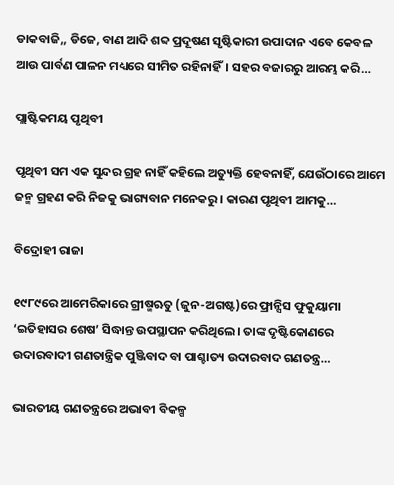ଡାକବାଜି,, ଡିଜେ, ବାଣ ଆଦି ଶବ୍ଦ ପ୍ରଦୂଷଣ ସୃଷ୍ଟିକାରୀ ଉପାଦାନ ଏବେ କେବଳ ଆଉ ପାର୍ବଣ ପାଳନ ମଧ୍ୟରେ ସୀମିତ ରହିନାହିଁ। ସହର ବଜାରରୁ ଆରମ୍ଭ କରି…

ପ୍ଲାଷ୍ଟିକମୟ ପୃଥିବୀ

ପୃଥିବୀ ସମ ଏକ ସୁନ୍ଦର ଗ୍ରହ ନାହିଁ କହିଲେ ଅତ୍ୟୁକ୍ତି ହେବନାହିଁ, ଯେଉଁଠାରେ ଆମେ ଜନ୍ମ ଗ୍ରହଣ କରି ନିଜକୁ ଭାଗ୍ୟବାନ ମନେକରୁ। କାରଣ ପୃଥିବୀ ଆମକୁ…

ବିଦ୍ରୋହୀ ରାଜା

୧୯୮୯ରେ ଆମେରିକାରେ ଗ୍ରୀଷ୍ମଋତୁ (ଜୁନ-ଅଗଷ୍ଟ)ରେ ଫ୍ରାନ୍ସିସ ଫୁକୁୟାମା ‘ଇତିହାସର ଶେଷ’ ସିଦ୍ଧାନ୍ତ ଉପସ୍ଥାପନ କରିଥିଲେ। ତାଙ୍କ ଦୃଷ୍ଟିକୋଣରେ ଉଦାରବାଦୀ ଗଣତାନ୍ତ୍ରିକ ପୁଞ୍ଜିବାଦ ବା ପାଶ୍ଚାତ୍ୟ ଉଦାରବାଦ ଗଣତନ୍ତ୍ର…

ଭାରତୀୟ ଗଣତନ୍ତ୍ରରେ ଅଭାବୀ ବିକଳ୍ପ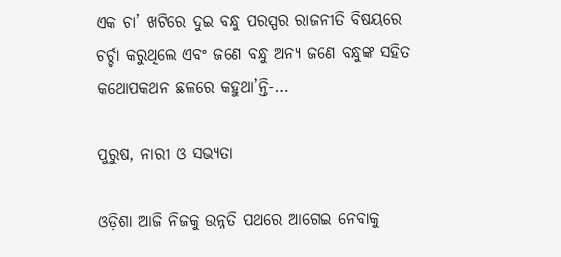ଏକ ଚା’ ଖଟିରେ ଦୁଇ ବନ୍ଧୁ ପରସ୍ପର ରାଜନୀତି ବିଷୟରେ ଚର୍ଚ୍ଚା କରୁଥିଲେ ଏବଂ ଜଣେ ବନ୍ଧୁ ଅନ୍ୟ ଜଣେ ବନ୍ଧୁଙ୍କ ସହିତ କଥୋପକଥନ ଛଳରେ କହୁଥା’ନ୍ତି-…

ପୁରୁଷ, ନାରୀ ଓ ସଭ୍ୟତା

ଓଡ଼ିଶା ଆଜି ନିଜକୁ ଉନ୍ନତି ପଥରେ ଆଗେଇ ନେବାକୁ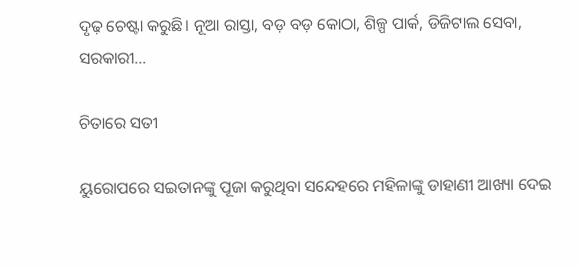ଦୃଢ଼ ଚେଷ୍ଟା କରୁଛି। ନୂଆ ରାସ୍ତା, ବଡ଼ ବଡ଼ କୋଠା, ଶିଳ୍ପ ପାର୍କ, ଡିଜିଟାଲ ସେବା, ସରକାରୀ…

ଚିତାରେ ସତୀ

ୟୁରୋପରେ ସଇତାନଙ୍କୁ ପୂଜା କରୁଥିବା ସନ୍ଦେହରେ ମହିଳାଙ୍କୁ ଡାହାଣୀ ଆଖ୍ୟା ଦେଇ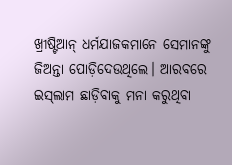ଖ୍ରୀଷ୍ଟିଆନ୍‌ ଧର୍ମଯାଜକମାନେ ସେମାନଙ୍କୁ ଜିଅନ୍ତା ପୋଡ଼ିଦେଉଥିଲେ। ଆରବରେ ଇସ୍‌ଲାମ ଛାଡ଼ିବାକୁ ମନା କରୁଥିବା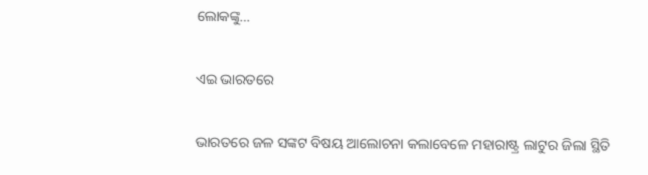ଲୋକଙ୍କୁ…

ଏଇ ଭାରତରେ

ଭାରତରେ ଜଳ ସଙ୍କଟ ବିଷୟ ଆଲୋଚନା କଲାବେଳେ ମହାରାଷ୍ଟ୍ର ଲାଟୁର ଜିଲା ସ୍ଥିତି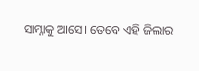ସାମ୍ନାକୁ ଆସେ। ତେବେ ଏହି ଜିଲାର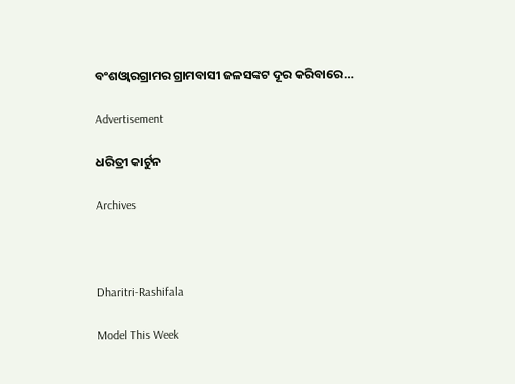ବଂଶଓ୍ବାରଗ୍ରାମର ଗ୍ରାମବାସୀ ଜଳସଙ୍କଟ ଦୂର କରିବାରେ…

Advertisement

ଧରିତ୍ରୀ କାର୍ଟୁନ

Archives



Dharitri-Rashifala

Model This Week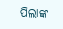ପିଲାଙ୍କ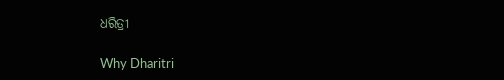ଧରିତ୍ରୀ

Why Dharitri